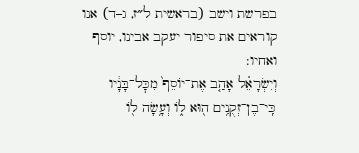בפרשת וישב (בראשית ל״ז, ג–ד) אנו קוראים את סיפור יעקב אבינו, יוסף ואחיו:
וְיִשְׂרָאֵ֗ל אָהַ֤ב אֶת־יוֹסֵף֙ מִכׇּל־בָּנָ֔יו כִּֽי־בֶן־זְקֻנִ֥ים ה֖וּא ל֑וֹ וְעָ֥שָׂה ל֖וֹ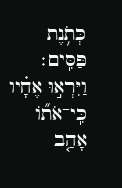כְּתֹ֥נֶת פַּסִּֽים׃
וַיִּרְא֣וּ אֶחָ֗יו כִּֽי־אֹת֞וֹ אָהַ֤ב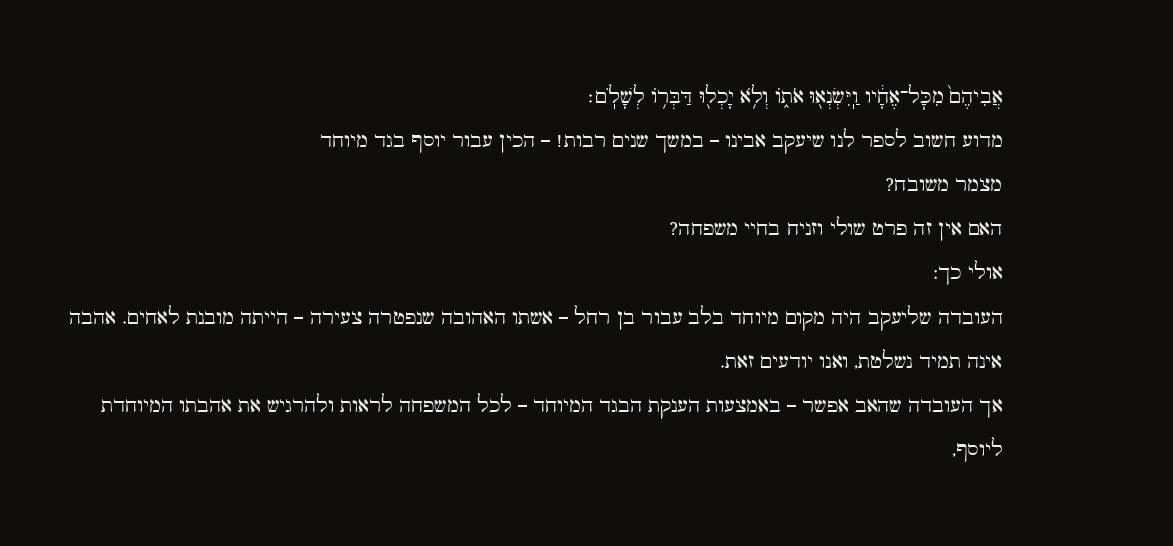אֲבִיהֶם֙ מִכׇּל־אֶחָ֔יו וַֽיִּשְׂנְא֖וּ אֹת֑וֹ וְלֹ֥א יָכְל֖וּ דַּבְּר֥וֹ לְשָׁלֹֽם׃
מדוע חשוב לספר לנו שיעקב אבינו – במשך שנים רבות! – הכין עבור יוסף בגד מיוחד
מצמר משובח?
האם אין זה פרט שולי וזניח בחיי משפחה?
אולי כך:
העובדה שליעקב היה מקום מיוחד בלב עבור בן רחל – אשתו האהובה שנפטרה צעירה – הייתה מובנת לאחים. אהבה אינה תמיד נשלטת, ואנו יודעים זאת.
אך העובדה שהאב אפשר – באמצעות הענקת הבגד המיוחד – לכל המשפחה לראות ולהרגיש את אהבתו המיוחדת ליוסף,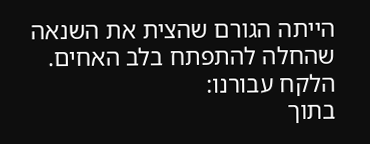הייתה הגורם שהצית את השנאה שהחלה להתפתח בלב האחים.
הלקח עבורנו:
בתוך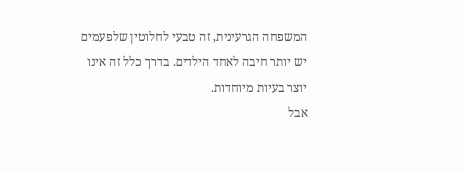המשפחה הגרעינית, זה טבעי לחלוטין שלפעמים יש יותר חיבה לאחד הילדים. בדרך כלל זה אינו יוצר בעיות מיוחדות.
אבל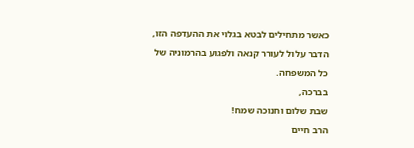כאשר מתחילים לבטא בגלוי את ההעדפה הזו, הדבר עלול לעורר קנאה ולפגוע בהרמוניה של כל המשפחה.
בברכה,
שבת שלום וחנוכה שמח!
הרב חיים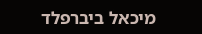מיכאל ביברפלד